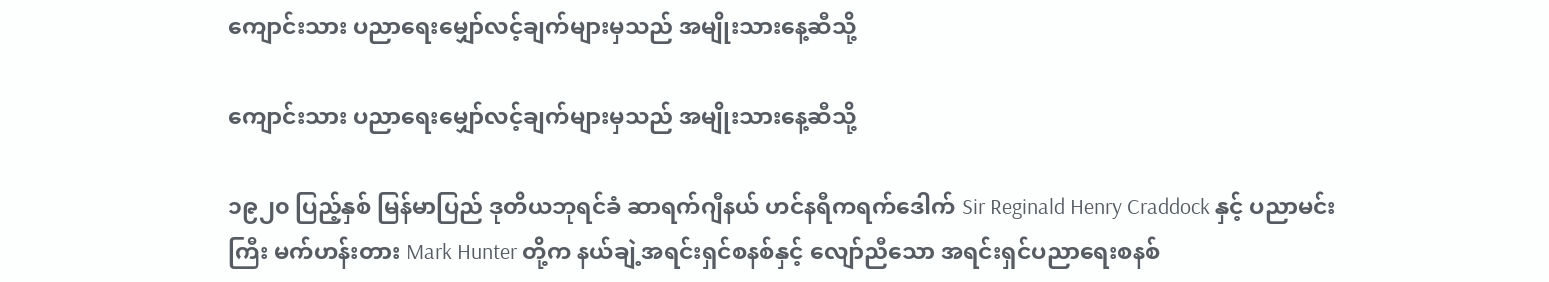ကျောင်းသား ပညာရေးမျှော်လင့်ချက်များမှသည် အမျိုးသားနေ့ဆီသို့

ကျောင်းသား ပညာရေးမျှော်လင့်ချက်များမှသည် အမျိုးသားနေ့ဆီသို့

၁၉၂၀ ပြည့်နှစ် မြန်မာပြည် ဒုတိယဘုရင်ခံ ဆာရက်ဂျီနယ် ဟင်နရီကရက်ဒေါက် Sir Reginald Henry Craddock နှင့် ပညာမင်းကြီး မက်ဟန်းတား Mark Hunter တို့က နယ်ချဲ့အရင်းရှင်စနစ်နှင့် လျော်ညီသော အရင်းရှင်ပညာရေးစနစ်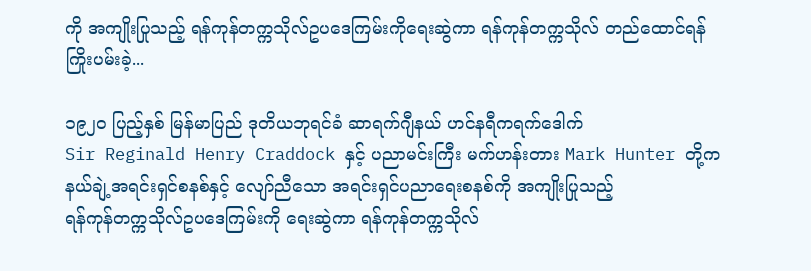ကို အကျိုးပြုသည့် ရန်ကုန်တက္ကသိုလ်ဥပဒေကြမ်းကိုရေးဆွဲကာ ရန်ကုန်တက္ကသိုလ် တည်ထောင်ရန်ကြိုးပမ်းခဲ့...

၁၉၂၀ ပြည့်နှစ် မြန်မာပြည် ဒုတိယဘုရင်ခံ ဆာရက်ဂျီနယ် ဟင်နရီကရက်ဒေါက်
Sir Reginald Henry Craddock နှင့် ပညာမင်းကြီး မက်ဟန်းတား Mark Hunter တို့က
နယ်ချဲ့အရင်းရှင်စနစ်နှင့် လျော်ညီသော အရင်းရှင်ပညာရေးစနစ်ကို အကျိုးပြုသည့်
ရန်ကုန်တက္ကသိုလ်ဥပဒေကြမ်းကို ရေးဆွဲကာ ရန်ကုန်တက္ကသိုလ်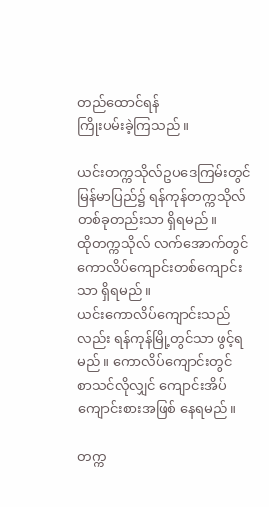တည်ထောင်ရန်
ကြိုးပမ်းခဲ့ကြသည်။

ယင်းတက္ကသိုလ်ဥပဒေကြမ်းတွင် မြန်မာပြည်၌ ရန်ကုန်တက္ကသိုလ် တစ်ခုတည်းသာ ရှိရမည်။
ထိုတက္ကသိုလ် လက်အောက်တွင် ကောလိပ်ကျောင်းတစ်ကျောင်းသာ ရှိရမည်။
ယင်းကောလိပ်ကျောင်းသည်လည်း ရန်ကုန်မြို့တွင်သာ ဖွင့်ရမည်။ ကောလိပ်ကျောင်းတွင်
စာသင်လိုလျှင် ကျောင်းအိပ်ကျောင်းစားအဖြစ် နေရမည်။

တက္က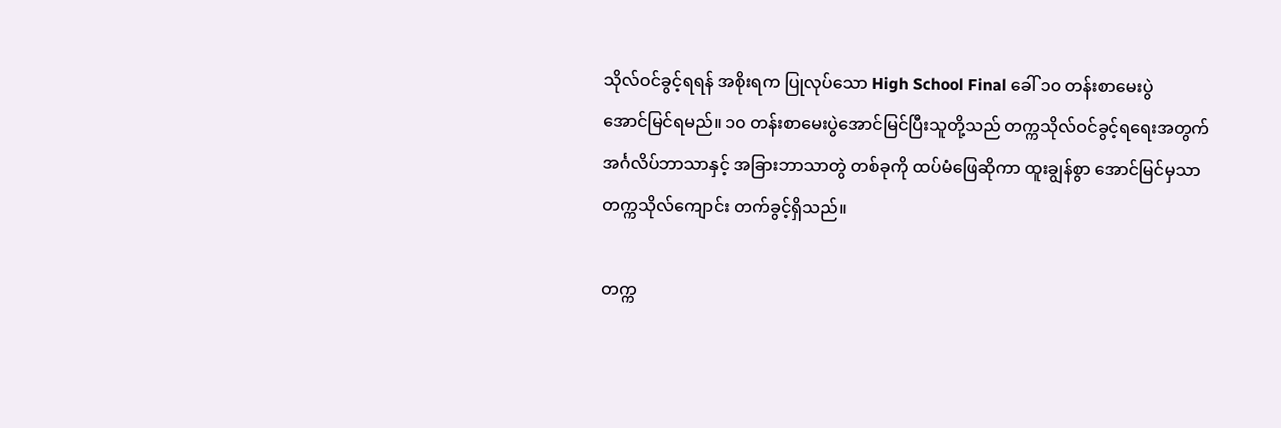သိုလ်ဝင်ခွင့်ရရန် အစိုးရက ပြုလုပ်သော High School Final ခေါ် ၁၀ တန်းစာမေးပွဲ
အောင်မြင်ရမည်။ ၁၀ တန်းစာမေးပွဲအောင်မြင်ပြီးသူတို့သည် တက္ကသိုလ်ဝင်ခွင့်ရရေးအတွက်
အင်္ဂလိပ်ဘာသာနှင့် အခြားဘာသာတွဲ တစ်ခုကို ထပ်မံဖြေဆိုကာ ထူးချွန်စွာ အောင်မြင်မှသာ
တက္ကသိုလ်ကျောင်း တက်ခွင့်ရှိသည်။

တက္က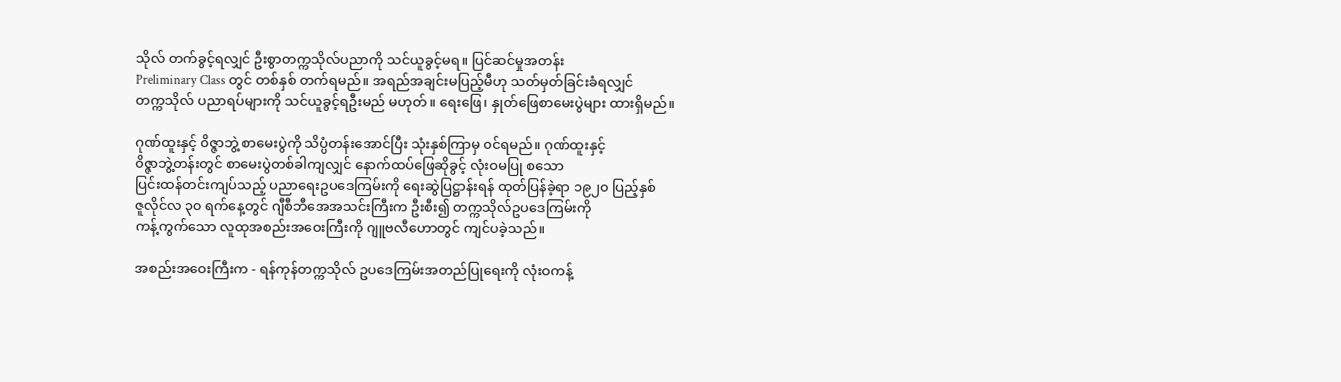သိုလ် တက်ခွင့်ရလျှင် ဦးစွာတက္ကသိုလ်ပညာကို သင်ယူခွင့်မရ။ ပြင်ဆင်မှုအတန်း
Preliminary Class တွင် တစ်နှစ် တက်ရမည်။ အရည်အချင်းမပြည့်မီဟု သတ်မှတ်ခြင်းခံရလျှင်
တက္ကသိုလ် ပညာရပ်များကို သင်ယူခွင့်ရဦးမည် မဟုတ်။ ရေးဖြေ၊ နှုတ်ဖြေစာမေးပွဲများ ထားရှိမည်။

ဂုဏ်ထူးနှင့် ၀ိဇ္ဇာဘွဲ့ စာမေးပွဲကို သိပ္ပံတန်းအောင်ပြီး သုံးနှစ်ကြာမှ ၀င်ရမည်။ ဂုဏ်ထူးနှင့်
၀ိဇ္ဇာဘွဲ့တန်းတွင် စာမေးပွဲတစ်ခါကျလျှင် နောက်ထပ်ဖြေဆိုခွင့် လုံးဝမပြု စသော
ပြင်းထန်တင်းကျပ်သည့် ပညာရေးဥပဒေကြမ်းကို ရေးဆွဲပြဋ္ဌာန်းရန် ထုတ်ပြန်ခဲ့ရာ ၁၉၂၀ ပြည့်နှစ်
ဇူလိုင်လ ၃၀ ရက်နေ့တွင် ဂျီစီဘီအေအသင်းကြီးက ဦးစီး၍ တက္ကသိုလ်ဥပဒေကြမ်းကို
ကန့်ကွက်သော လူထုအစည်းအဝေးကြီးကို ဂျူဗလီဟောတွင် ကျင်ပခဲ့သည်။

အစည်းအဝေးကြီးက - ရန်ကုန်တက္ကသိုလ် ဥပဒေကြမ်းအတည်ပြုရေးကို လုံးဝကန့်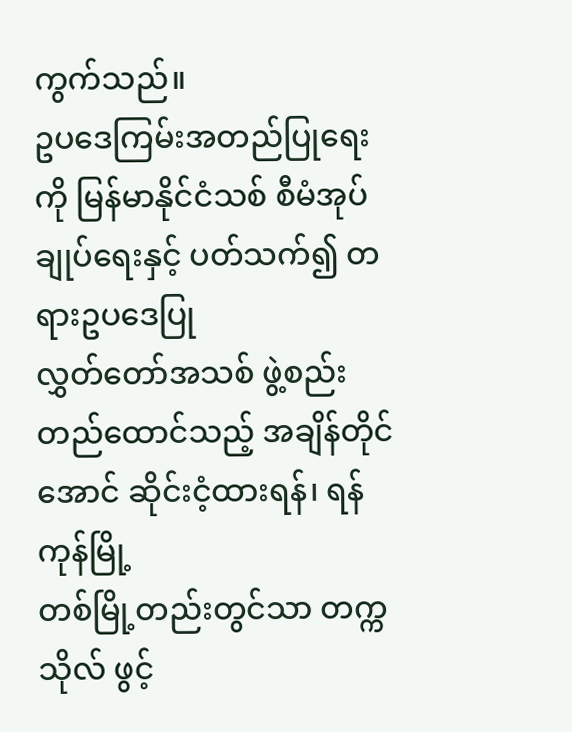ကွက်သည်။
ဥပဒေကြမ်းအတည်ပြုရေးကို မြန်မာနိုင်ငံသစ် စီမံအုပ်ချုပ်ရေးနှင့် ပတ်သက်၍ တရားဥပဒေပြု
လွှတ်တော်အသစ် ဖွဲ့စည်းတည်ထောင်သည့် အချိန်တိုင်အောင် ဆိုင်းငံ့ထားရန်၊ ရန်ကုန်မြို့
တစ်မြို့တည်းတွင်သာ တက္ကသိုလ် ဖွင့်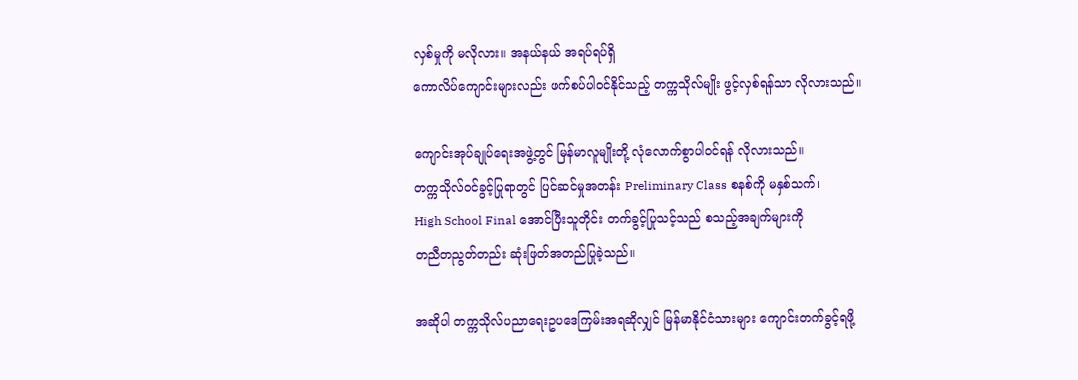လှစ်မှုကို မလိုလား။ အနယ်နယ် အရပ်ရပ်ရှိ
ကောလိပ်ကျောင်းများလည်း ဖက်စပ်ပါ၀င်နိုင်သည့် တက္ကသိုလ်မျိုး ဖွင့်လှစ်ရန်သာ လိုလားသည်။

ကျောင်းအုပ်ချုပ်ရေးအဖွဲ့တွင် မြန်မာလူမျိုးတို့ လုံလောက်စွာပါ၀င်ရန် လိုလားသည်။
တက္ကသိုလ်ဝင်ခွင့်ပြုရာတွင် ပြင်ဆင်မှုအတန်း Preliminary Class စနစ်ကို မနှစ်သက်၊
High School Final အောင်ပြီးသူတိုင်း တက်ခွင့်ပြုသင့်သည် စသည့်အချက်များကို
တညီတညွတ်တည်း ဆုံးဖြတ်အတည်ပြုခဲ့သည်။

အဆိုပါ တက္ကသိုလ်ပညာရေးဥပဒေကြမ်းအရဆိုလျှင် မြန်မာနိုင်ငံသားများ ကျောင်းတက်ခွင့်ရဖို့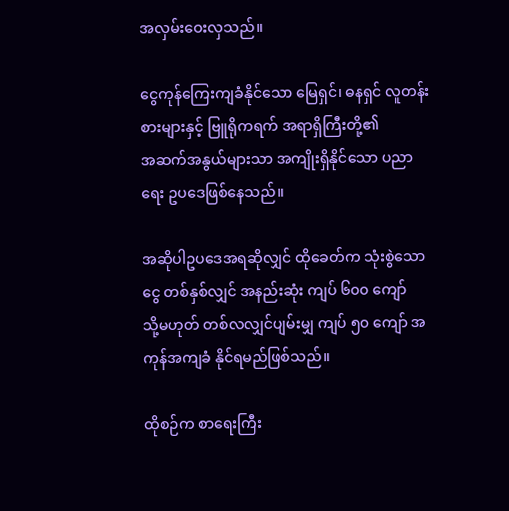အလှမ်းဝေးလှသည်။

ငွေကုန်ကြေးကျခံနိုင်သော မြေရှင်၊ ဓနရှင် လူတန်းစားများနှင့် ဗြူရိုကရက် အရာရှိကြီးတို့၏
အဆက်အနွယ်များသာ အကျိုးရှိနိုင်သော ပညာရေး ဥပဒေဖြစ်နေသည်။

အဆိုပါဥပဒေအရဆိုလျှင် ထိုခေတ်က သုံးစွဲသောငွေ တစ်နှစ်လျှင် အနည်းဆုံး ကျပ် ၆၀၀ ကျော်
သို့မဟုတ် တစ်လလျှင်ပျမ်းမျှ ကျပ် ၅၀ ကျော် အကုန်အကျခံ နိုင်ရမည်ဖြစ်သည်။

ထိုစဉ်က စာရေးကြီး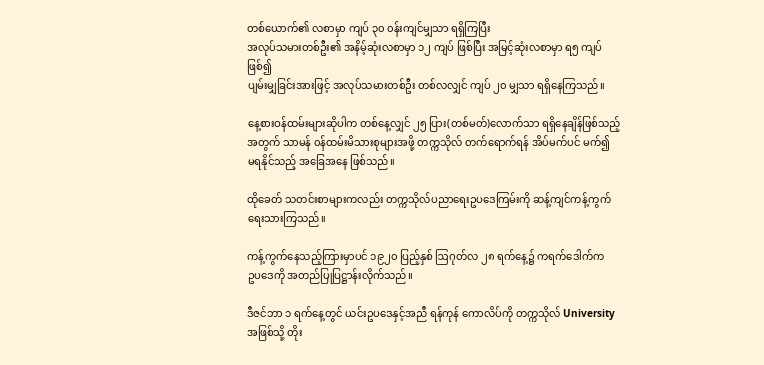တစ်ယောက်၏ လစာမှာ ကျပ် ၃၀ ၀န်းကျင်မျှသာ ရရှိကြပြီး
အလုပ်သမားတစ်ဦး၏ အနိမ့်ဆုံးလစာမှာ ၁၂ ကျပ် ဖြစ်ပြီး အမြင့်ဆုံးလစာမှာ ရ၅ ကျပ်ဖြစ်၍
ပျမ်းမျှခြင်းအားဖြင့် အလုပ်သမားတစ်ဦး တစ်လလျှင် ကျပ် ၂၀ မျှသာ ရရှိနေကြသည်။

နေ့စားဝန်ထမ်းများဆိုပါက တစ်နေ့လျှင် ၂၅ ပြား(တစ်မတ်)လောက်သာ ရရှိနေချိန်ဖြစ်သည့်
အတွက် သာမန် ၀န်ထမ်းမိသားစုများအဖို့ တက္ကသိုလ် တက်ရောက်ရန် အိပ်မက်ပင် မက်၍
မရနိုင်သည့် အခြေအနေ ဖြစ်သည်။

ထိုခေတ် သတင်းစာများကလည်း တက္ကသိုလ်ပညာရေးဥပဒေကြမ်းကို ဆန့်ကျင်ကန့်ကွက်
ရေးသားကြသည်။

ကန့်ကွက်နေသည့်ကြားမှာပင် ၁၉၂၀ ပြည့်နှစ် ဩဂုတ်လ ၂၈ ရက်နေ့၌ ကရက်ဒေါက်က
ဥပဒေကို အတည်ပြုပြဋ္ဌာန်းလိုက်သည်။

ဒီဇင်ဘာ ၁ ရက်နေ့တွင် ယင်းဥပဒေနှင့်အညီ ရန်ကုန် ကောလိပ်ကို တက္ကသိုလ် University
အဖြစ်သို့ တိုး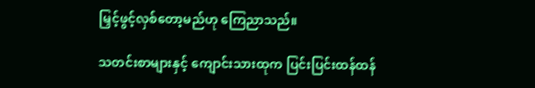မြှင့်ဖွင့်လှစ်တော့မည်ဟု ကြေညာသည်။

သတင်းစာများနှင့် ကျောင်းသားထုက ပြင်းပြင်းထန်ထန်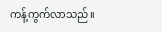ကန့်ကွက်လာသည်။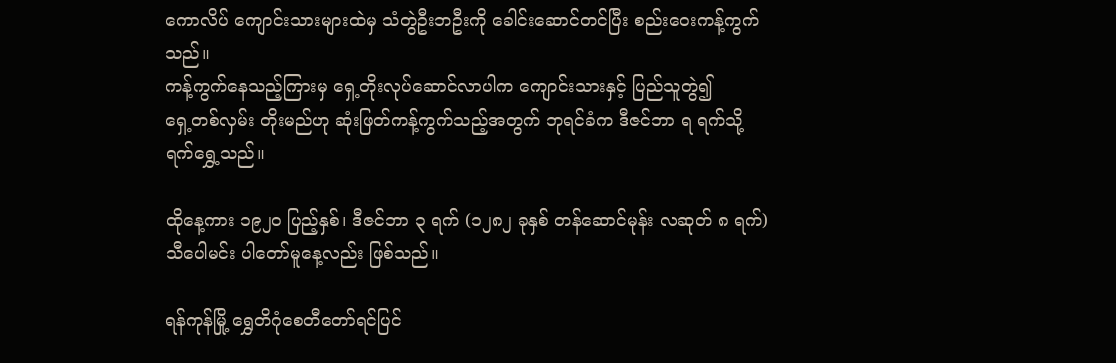ကောလိပ် ကျောင်းသားများထဲမှ သံတွဲဦးဘဦးကို ခေါင်းဆောင်တင်ပြီး စည်းဝေးကန့်ကွက်သည်။
ကန့်ကွက်နေသည့်ကြားမှ ရှေ့တိုးလုပ်ဆောင်လာပါက ကျောင်းသားနှင့် ပြည်သူတွဲ၍
ရှေ့တစ်လှမ်း တိုးမည်ဟု ဆုံးဖြတ်ကန့်ကွက်သည့်အတွက် ဘုရင်ခံက ဒီဇင်ဘာ ရ ရက်သို့
ရက်ရွှေ့သည်။

ထိုနေ့ကား ၁၉၂၀ ပြည့်နှစ်၊ ဒီဇင်ဘာ ၃ ရက် (၁၂၈၂ ခုနှစ် တန်ဆောင်မုန်း လဆုတ် ၈ ရက်)
သီပေါမင်း ပါတော်မူနေ့လည်း ဖြစ်သည်။

ရန်ကုန်မြို့ ရွှေတိဂုံစေတီတော်ရင်ပြင်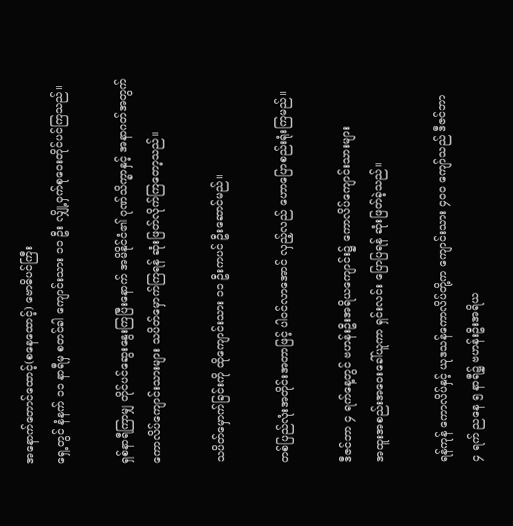အနောက်တောင်ထောင့်(စနေထောင့်) ဗောဓိပင်ကြီး
ရှေ့တွင် နံနက် ၁၁ နာရီမှ စတင်ခါ ကျောင်းသား ၁၁ ဦး လျှို့ဝှက်စုဝေးတိုင်ပင်ကြသည်။

ရှစ်နာရီကြာမျှ တိုင်ပင်ဆွေးနွေးကြပြီးနောက် အမိနိုင်ငံ၏ ဂုဏ်သိက္ခာနှင့် အနာဂတ်အတွက်
ကောလိပ်ကျောင်းသားများ သပိတ်မှောက်ကြရန် ဆုံးဖြတ်လိုက်ကြတော့သည်။

သပိတ်မှောက်ခြင်းကို ထိုကျောင်းသား ၁၁ ဦးကပင် ဦးဆောင်မည်။

တစ်ပြည်လုံးအတိုင်းအတာဖြင့် ပါ၀င်လာအောင် လှည့်လည် ဟောပြောစည်းရုံးကြမည်။

ဒီဇင်ဘာ ၄ ရက်နေ့တွင် ဗဟန်းဦးအရိယကျောင်း၌ ကောလိပ်ကျောင်းသားများ
အထူးအစည်းအဝေးခေါ်ယူကာ ရှင်းလင်း ပြောပြရန် ဆုံးဖြတ်ခဲ့သည်။

ရန်ကုန် ကောလိပ်နှင့် ယုဒသန်ကောလိပ်တို့က ကျောင်းသား ၄၀၀ ကျော်သည် ဒီဇင်ဘာ
၄ ရက် ညနေ ၅ နာရီ၌ ဗဟန်းဦးအရိယ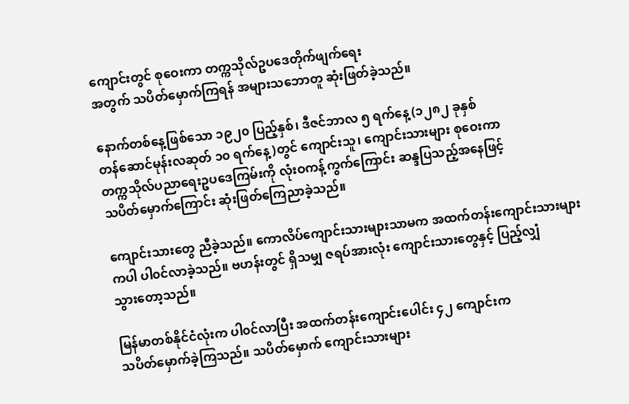ကျောင်းတွင် စုဝေးကာ တက္ကသိုလ်ဥပဒေတိုက်ဖျက်ရေး
အတွက် သပိတ်မှောက်ကြရန် အများသဘောတူ ဆုံးဖြတ်ခဲ့သည်။

နောက်တစ်နေ့ဖြစ်သော ၁၉၂၀ ပြည့်နှစ်၊ ဒီဇင်ဘာလ ၅ ရက်နေ့ (၁၂၈၂ ခုနှစ်
တန်ဆောင်မုန်းလဆုတ် ၁၀ ရက်နေ့)တွင် ကျောင်းသူ၊ ကျောင်းသားများ စုဝေးကာ
တက္ကသိုလ်ပညာရေးဥပဒေကြမ်းကို လုံးဝကန့်ကွက်ကြောင်း ဆန္ဒပြသည့်အနေဖြင့်
သပိတ်မှောက်ကြောင်း ဆုံးဖြတ်ကြေညာခဲ့သည်။

ကျောင်းသားတွေ ညီခဲ့သည်။ ကောလိပ်ကျောင်းသားများသာမက အထက်တန်းကျောင်းသားများ
ကပါ ပါ၀င်လာခဲ့သည်။ ဗဟန်းတွင် ရှိသမျှ ဇရပ်အားလုံး ကျောင်းသားတွေနှင့် ပြည့်လျှံ
သွားတော့သည်။

မြန်မာတစ်နိုင်ငံလုံးက ပါ၀င်လာပြီး အထက်တန်းကျောင်းပေါင်း ၄၂ ကျောင်းက
သပိတ်မှောက်ခဲ့ကြသည်။ သပိတ်မှောက် ကျောင်းသားများ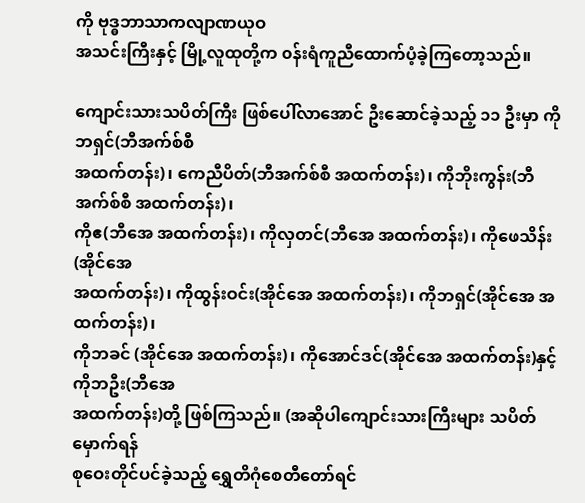ကို ဗုဒ္ဓဘာသာကလျာဏယုဝ
အသင်းကြီးနှင့် မြို့လူထုတို့က ၀န်းရံကူညီထောက်ပံ့ခဲ့ကြတော့သည်။

ကျောင်းသားသပိတ်ကြီး ဖြစ်ပေါ်လာအောင် ဦးဆောင်ခဲ့သည့် ၁၁ ဦးမှာ ကိုဘရှင်(ဘီအက်စ်စီ
အထက်တန်း)၊ ကေညီပိတ်(ဘီအက်စ်စီ အထက်တန်း)၊ ကိုဘိုးကွန်း(ဘီအက်စ်စီ အထက်တန်း)၊
ကိုဧ(ဘီအေ အထက်တန်း)၊ ကိုလှတင်(ဘီအေ အထက်တန်း)၊ ကိုဖေသိန်း(အိုင်အေ
အထက်တန်း)၊ ကိုထွန်းဝင်း(အိုင်အေ အထက်တန်း)၊ ကိုဘရှင်(အိုင်အေ အထက်တန်း)၊
ကိုဘခင် (အိုင်အေ အထက်တန်း)၊ ကိုအောင်ဒင်(အိုင်အေ အထက်တန်း)နှင့် ကိုဘဦး(ဘီအေ
အထက်တန်း)တို့ ဖြစ်ကြသည်။ (အဆိုပါကျောင်းသားကြီးများ သပိတ်မှောက်ရန်
စုဝေးတိုင်ပင်ခဲ့သည့် ရွှေတိဂုံစေတီတော်ရင်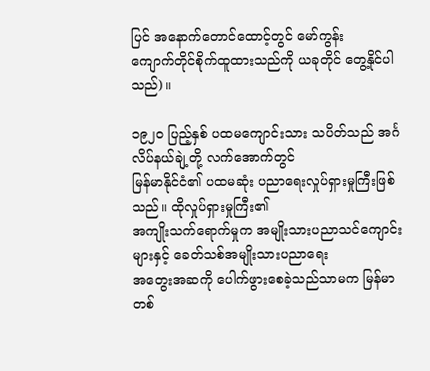ပြင် အနောက်တောင်ထောင့်တွင် မော်ကွန်း
ကျောက်တိုင်စိုက်ထူထားသည်ကို ယခုတိုင် တွေ့နိုင်ပါသည်)။

၁၉၂၀ ပြည့်နှစ် ပထမကျောင်းသား သပိတ်သည် အင်္ဂလိပ်နယ်ချဲ့တို့ လက်အောက်တွင်
မြန်မာနိုင်ငံ၏ ပထမဆုံး ပညာရေးလှုပ်ရှားမှုကြီးဖြစ်သည်။ ထိုလှုပ်ရှားမှုကြီး၏
အကျိုးသက်ရောက်မှုက အမျိုးသားပညာသင်ကျောင်းများနှင့် ခေတ်သစ်အမျိုးသားပညာရေး
အတွေးအဆကို ပေါက်ဖွားစေခဲ့သည်သာမက မြန်မာတစ်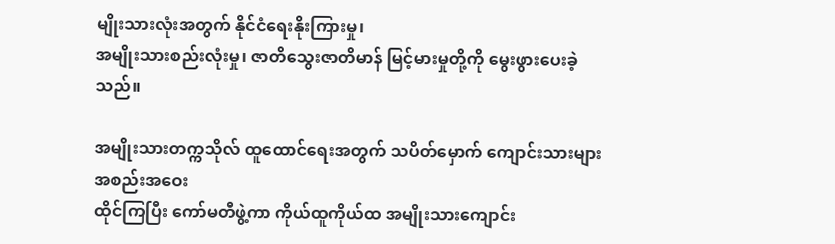မျိုးသားလုံးအတွက် နိုင်ငံရေးနိုးကြားမှု၊
အမျိုးသားစည်းလုံးမှု၊ ဇာတိသွေးဇာတိမာန် မြင့်မားမှုတို့ကို မွေးဖွားပေးခဲ့သည်။

အမျိုးသားတက္ကသိုလ် ထူထောင်ရေးအတွက် သပိတ်မှောက် ကျောင်းသားများ အစည်းအဝေး
ထိုင်ကြပြီး ကော်မတီဖွဲ့ကာ ကိုယ်ထူကိုယ်ထ အမျိုးသားကျောင်း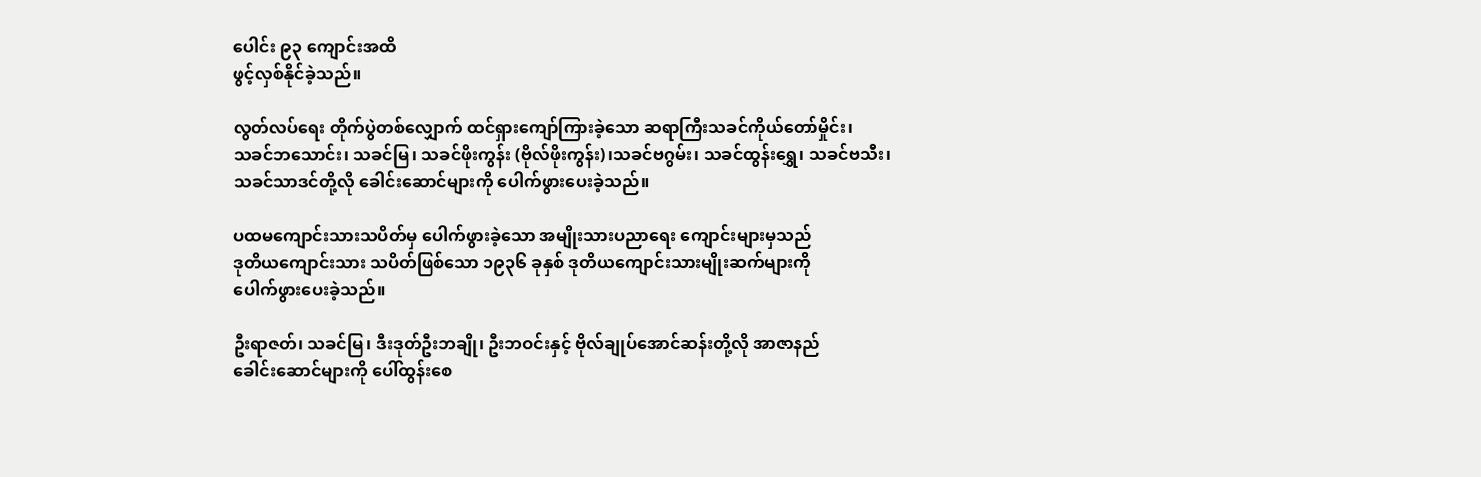ပေါင်း ၉၃ ကျောင်းအထိ
ဖွင့်လှစ်နိုင်ခဲ့သည်။

လွတ်လပ်ရေး တိုက်ပွဲတစ်လျှောက် ထင်ရှားကျော်ကြားခဲ့သော ဆရာကြီးသခင်ကိုယ်တော်မှိုင်း၊
သခင်ဘသောင်း၊ သခင်မြ၊ သခင်ဖိုးကွန်း (ဗိုလ်ဖိုးကွန်း)၊သခင်ဗဂွမ်း၊ သခင်ထွန်းရွှေ၊ သခင်ဗသီး၊
သခင်သာဒင်တို့လို ခေါင်းဆောင်များကို ပေါက်ဖွားပေးခဲ့သည်။

ပထမကျောင်းသားသပိတ်မှ ပေါက်ဖွားခဲ့သော အမျိုးသားပညာရေး ကျောင်းများမှသည်
ဒုတိယကျောင်းသား သပိတ်ဖြစ်သော ၁၉၃၆ ခုနှစ် ဒုတိယကျောင်းသားမျိုးဆက်များကို
ပေါက်ဖွားပေးခဲ့သည်။

ဦးရာဇတ်၊ သခင်မြ၊ ဒီးဒုတ်ဦးဘချို၊ ဦးဘဝင်းနှင့် ဗိုလ်ချုပ်အောင်ဆန်းတို့လို အာဇာနည်
ခေါင်းဆောင်များကို ပေါ်ထွန်းစေ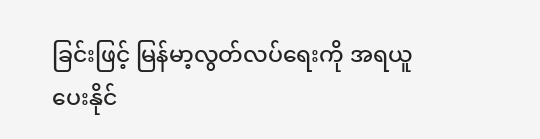ခြင်းဖြင့် မြန်မာ့လွတ်လပ်ရေးကို အရယူပေးနိုင်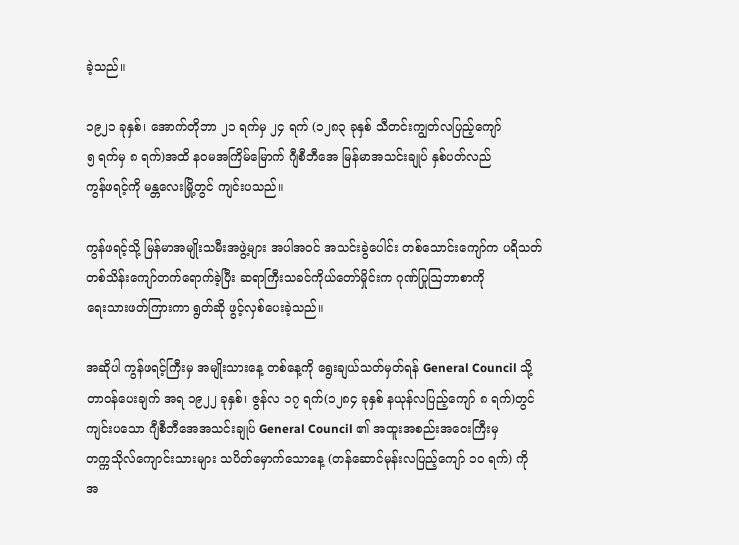ခဲ့သည်။

၁၉၂၁ ခုနှစ်၊ အောက်တိုဘာ ၂၁ ရက်မှ ၂၄ ရက် (၁၂၈၃ ခုနှစ် သီတင်းကျွတ်လပြည့်ကျော်
၅ ရက်မှ ၈ ရက်)အထိ နဝမအကြိမ်မြောက် ဂျီစီဘီအေ မြန်မာအသင်းချုပ် နှစ်ပတ်လည်
ကွန်ဖရင့်ကို မန္တလေးမြို့တွင် ကျင်းပသည်။

ကွန်ဖရင့်သို့ မြန်မာအမျိုးသမီးအဖွဲ့များ အပါအဝင် အသင်းခွဲပေါင်း တစ်သောင်းကျော်က ပရိသတ်
တစ်သိန်းကျော်တက်ရောက်ခဲ့ပြီး ဆရာကြီးသခင်ကိုယ်တော်မှိုင်းက ဂုဏ်ပြုဩဘာစာကို
ရေးသားဖတ်ကြားကာ ရွတ်ဆို ဖွင့်လှစ်ပေးခဲ့သည်။

အဆိုပါ ကွန်ဖရင့်ကြီးမှ အမျိုးသားနေ့ တစ်နေ့ကို ရွေးချယ်သတ်မှတ်ရန် General Council သို့
တာဝန်ပေးချက် အရ ၁၉၂၂ ခုနှစ်၊ ဇွန်လ ၁၇ ရက်(၁၂၈၄ ခုနှစ် နယုန်လပြည့်ကျော် ၈ ရက်)တွင်
ကျင်းပသော ဂျီစီဘီအေအသင်းချုပ် General Council ၏ အထူးအစည်းအဝေးကြီးမှ
တက္ကသိုလ်ကျောင်းသားများ သပိတ်မှောက်သောနေ့ (တန်ဆောင်မုန်းလပြည့်ကျော် ၁၀ ရက်) ကို
အ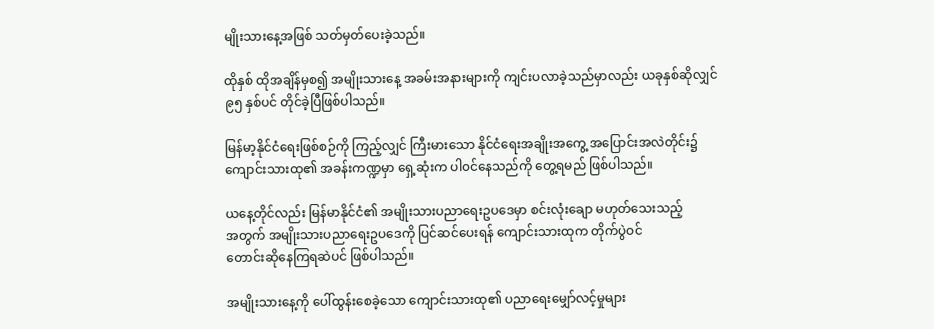မျိုးသားနေ့အဖြစ် သတ်မှတ်ပေးခဲ့သည်။

ထိုနှစ် ထိုအချိန်မှစ၍ အမျိုးသားနေ့ အခမ်းအနားများကို ကျင်းပလာခဲ့သည်မှာလည်း ယခုနှစ်ဆိုလျှင်
၉၅ နှစ်ပင် တိုင်ခဲ့ပြီဖြစ်ပါသည်။

မြန်မာ့နိုင်ငံရေးဖြစ်စဉ်ကို ကြည့်လျှင် ကြီးမားသော နိုင်ငံရေးအချိုးအကွေ့ အပြောင်းအလဲတိုင်း၌
ကျောင်းသားထု၏ အခန်းကဏ္ဍမှာ ရှေ့ဆုံးက ပါ၀င်နေသည်ကို တွေ့ရမည် ဖြစ်ပါသည်။

ယနေ့တိုင်လည်း မြန်မာနိုင်ငံ၏ အမျိုးသားပညာရေးဥပဒေမှာ စင်းလုံးချော မဟုတ်သေးသည့်
အတွက် အမျိုးသားပညာရေးဥပဒေကို ပြင်ဆင်ပေးရန် ကျောင်းသားထုက တိုက်ပွဲဝင်
တောင်းဆိုနေကြရဆဲပင် ဖြစ်ပါသည်။

အမျိုးသားနေ့ကို ပေါ်ထွန်းစေခဲ့သော ကျောင်းသားထု၏ ပညာရေးမျှော်လင့်မှုများ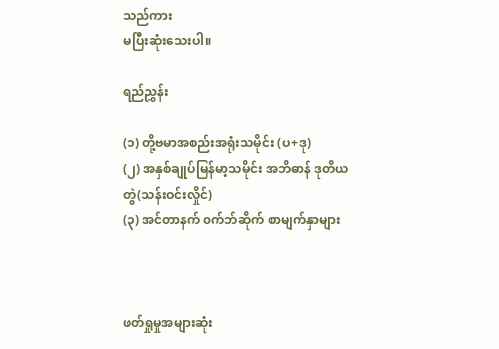သည်ကား
မပြီးဆုံးသေးပါ။

ရည်ညွှန်း

(၁) တို့ဗမာအစည်းအရုံးသမိုင်း (ပ+ဒု)
(၂) အနှစ်ချုပ်မြန်မာ့သမိုင်း အဘိဓာန် ဒုတိယတွဲ(သန်းဝင်းလှိုင်)
(၃) အင်တာနက် ၀က်ဘ်ဆိုက် စာမျက်နှာများ



ဖတ်ရှုမှုအများဆုံး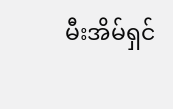မီးအိမ်ရှင်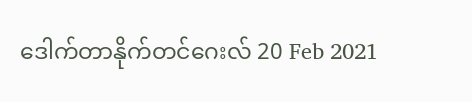ဒေါက်တာနိုက်တင်ဂေးလ် 20 Feb 2021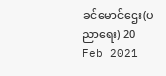ခင်မောင်ဌေး(ပညာရေး) 20 Feb 2021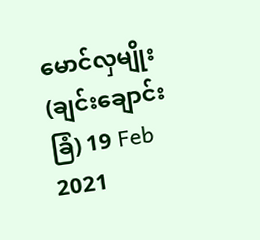မောင်လှမျိုး(ချင်းချောင်းခြံ) 19 Feb 2021